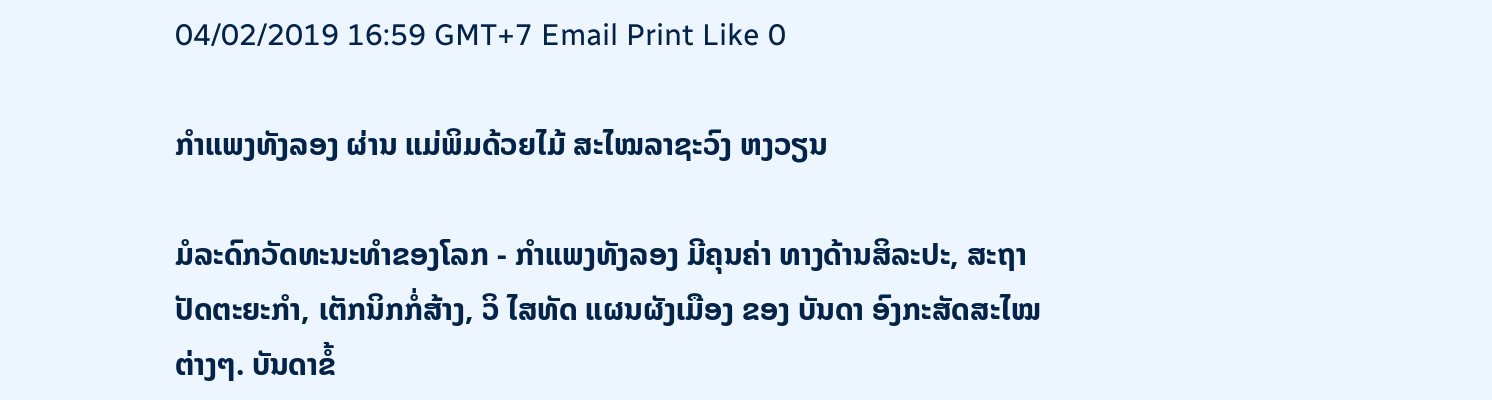04/02/2019 16:59 GMT+7 Email Print Like 0

ກຳແພງທັງລອງ ຜ່ານ ແມ່ພິມດ້ວຍໄມ້ ສະໄໝລາຊະວົງ ຫງວຽນ

ມໍລະດົກວັດທະນະທຳຂອງໂລກ - ກໍາແພງທັງລອງ ມີຄຸນຄ່າ ທາງດ້ານສິລະປະ, ສະຖາປັດຕະຍະກຳ, ເຕັກນິກກໍ່ສ້າງ, ວິ ໄສທັດ ແຜນຜັງເມືອງ ຂອງ ບັນດາ ອົງກະສັດສະໄໝຕ່າງໆ. ບັນດາຂໍ້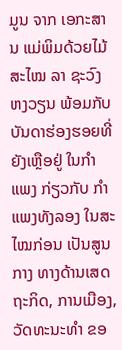ມູນ ຈາກ ເອກະສານ ແມ່ພິມດ້ວຍໄມ້ ສະໄໝ ລາ ຊະວົງ ຫງວຽນ ພ້ອມກັບບັນດາຮ່ອງຮອຍທີ່ຍັງເຫຼືອຢູ່ ໃນກຳ ແພງ ກ່ຽວກັບ ກຳ ແພງທັງລອງ ໃນສະໄໝກ່ອນ ເປັນສູນກາງ ທາງດ້ານເສດຖະກິດ, ການເມືອງ, ວັດທະນະທຳ ຂອ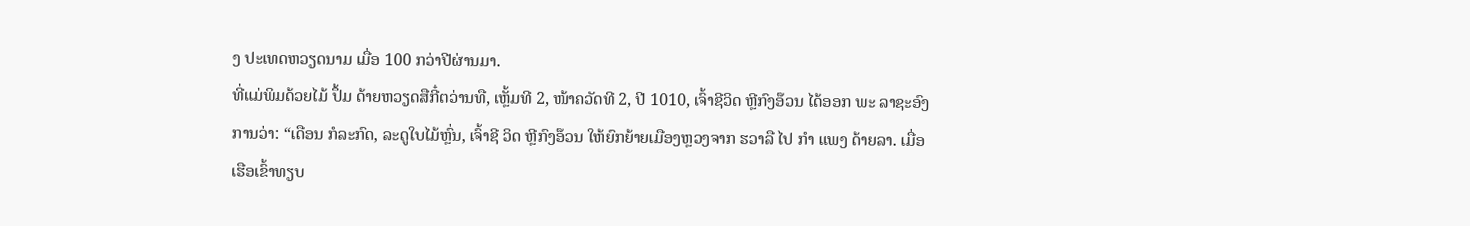ງ ປະເທດຫວຽດນາມ ເມື່ອ 100 ກວ່າປີຜ່ານມາ.
ທີ່ແມ່ພິມດ້ວຍໄມ້ ປຶ້ມ ດ້າຍຫວຽດສືກີ໋ຕວ່ານທື, ເຫຼັ້ມທີ 2, ໜ້າຄວັດທີ 2, ປີ 1010, ເຈົ້າຊີວິດ ຫຼີກົງອ໊ວນ ໄດ້ອອກ ພະ ລາຊະອົງການວ່າ: “ເດືອນ ກໍລະກົດ, ລະດູໃບໄມ້ຫຼົ່ນ, ເຈົ້າຊີ ວິດ ຫຼີກົງອ໊ວນ ໃຫ້ຍົກຍ້າຍເມືອງຫຼວງຈາກ ຮວາລື ໄປ ກຳ ແພງ ດ້າຍລາ. ເມື່ອເຮືອເຂົ້າທຽບ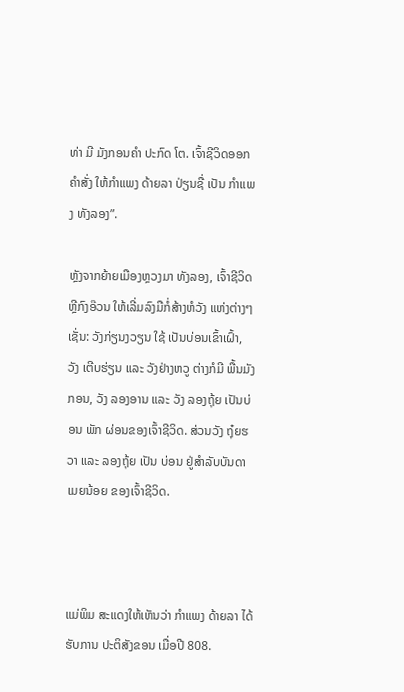ທ່າ ມີ ມັງກອນຄຳ ປະກົດ ໂຕ. ເຈົ້າຊີວິດອອກຄຳສັ່ງ ໃຫ້ກຳແພງ ດ້າຍລາ ປ່ຽນຊື່ ເປັນ ກຳແພງ ທັງລອງ”.

ຫຼັງຈາກຍ້າຍເມືອງຫຼວງມາ ທັງລອງ, ເຈົ້າຊີວິດ ຫຼີກົງອ໊ວນ ໃຫ້ເລີ່ມລົງມືກໍ່ສ້າງຫໍວັງ ແຫ່ງຕ່າງໆ ເຊັ່ນ: ວັງກ່ຽນງວຽນ ໃຊ້ ເປັນບ່ອນເຂົ້າເຝົ້າ, ວັງ ເຕີບຮ່ຽນ ແລະ ວັງຢ່າງຫວູ ຕ່າງກໍມີ ພື້ນມັງກອນ, ວັງ ລອງອານ ແລະ ວັງ ລອງຖຸ້ຍ ເປັນບ່ອນ ພັກ ຜ່ອນຂອງເຈົ້າຊີວິດ. ສ່ວນວັງ ຖຸ໋ຍຮວາ ແລະ ລອງຖຸ້ຍ ເປັນ ບ່ອນ ຢູ່ສຳລັບບັນດາເມຍນ້ອຍ ຂອງເຈົ້າຊີວິດ.



ແມ່ພິມ ສະແດງໃຫ້ເຫັນວ່າ ກຳແພງ ດ້າຍລາ ໄດ້ຮັບການ ປະຕິສັງຂອນ ເມື່ອປີ 808.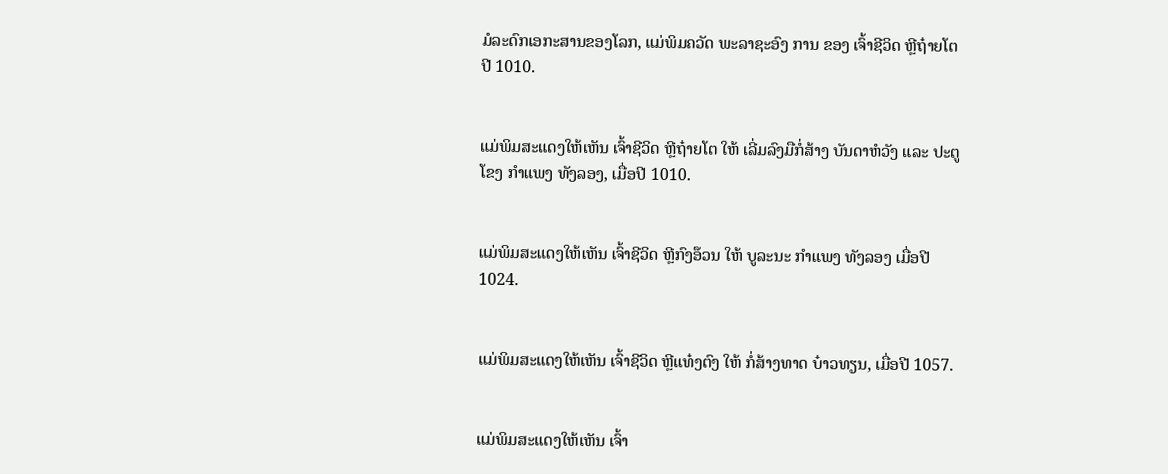ມໍລະດົກເອກະສານຂອງໂລກ, ແມ່ພິມຄວັດ ພະລາຊະອົງ ການ ຂອງ ເຈົ້າຊີວິດ ຫຼີຖ໋າຍໂຕ ປີ 1010.


ແມ່ພິມສະແດງໃຫ້ເຫັນ ເຈົ້າຊີວິດ ຫຼີຖ໋າຍໂຕ ໃຫ້ ເລີ່ມລົງມືກໍ່ສ້າງ ບັນດາຫໍວັງ ແລະ ປະຕູໂຂງ ກຳແພງ ທັງລອງ, ເມື່ອປີ 1010.


ແມ່ພິມສະແດງໃຫ້ເຫັນ ເຈົ້າຊີວິດ ຫຼີກົງອ໊ວນ ໃຫ້ ບູລະນະ ກຳແພງ ທັງລອງ ເມື່ອປີ 1024.


ແມ່ພິມສະແດງໃຫ້ເຫັນ ເຈົ້າຊີວິດ ຫຼີແທ໋ງຕົງ ໃຫ້ ກໍ່ສ້າງທາດ ບ໋າວທຽນ, ເມື່ອປີ 1057.


ແມ່ພິມສະແດງໃຫ້ເຫັນ ເຈົ້າ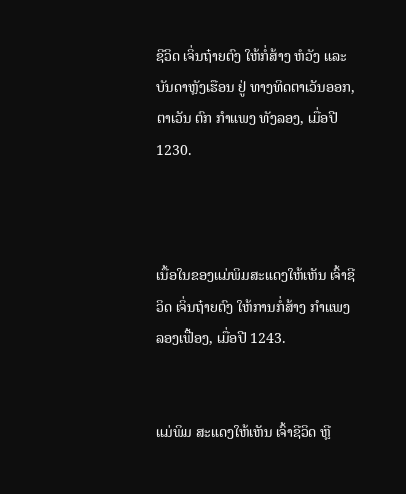ຊີວິດ ເຈິ່ນຖ໋າຍຕົງ ໃຫ້ກໍ່ສ້າງ ຫໍວັງ ແລະ ບັນດາຫຼັງເຮືອນ ຢູ່ ທາງທິດຕາເວັນອອກ,
ຕາເວັນ ຕົກ ກຳແພງ ທັງລອງ, ເມື່ອປີ 1230.



ເນື້ອໃນຂອງແມ່ພິມສະແດງໃຫ້ເຫັນ ເຈົ້າຊີວິດ ເຈິ່ນຖ໋າຍຕົງ ໃຫ້ການກໍ່ສ້າງ ກຳແພງ ລອງເຟື້ອງ, ເມື່ອປີ 1243.


ແມ່ພິມ ສະແດງໃຫ້ເຫັນ ເຈົ້າຊີວິດ ຫຼີ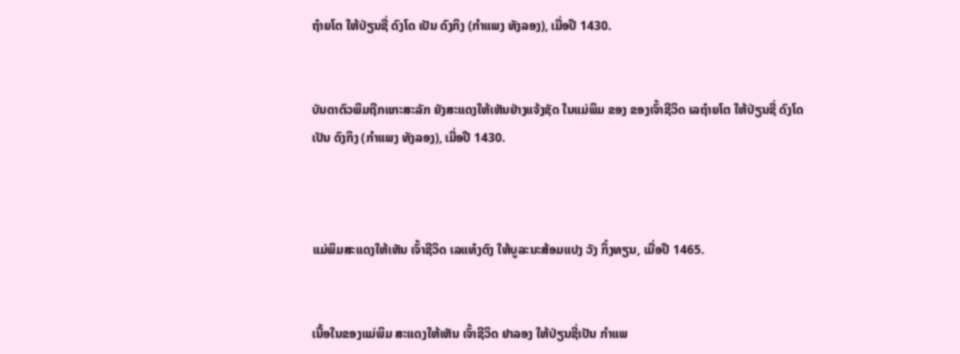ຖ໋າຍໂຕ ໃຫ້ປ່ຽນຊື່ ດົງໂດ ເປັນ ດົງກິງ (ກຳແພງ ທັງລອງ), ເມື່ອປີ 1430.


ບັນດາຕົວພິມຖືກແກະສະລັກ ຍັງສະແດງໃຫ້ເຫັນຢ່າງແຈ້ງຊັດ ໃນແມ່ພິມ ຂອງ ຂອງເຈົ້າຊີວິດ ເລຖ໋າຍໂຕ ໃຫ້ປ່ຽນຊື່ ດົງໂດ
ເປັນ ດົງກິງ (ກຳແພງ ທັງລອງ), ເມື່ອປີ 1430.



ແມ່ພິມສະແດງໃຫ້ເຫັນ ເຈົ້າຊີວິດ ເລແທ໋ງຕົງ ໃຫ້ບູລະນະສ້ອມແປງ ວັງ ກິ໋ງທຽນ, ເມື່ອປີ 1465.


ເນື້ອໃນຂອງແມ່ພິມ ສະແດງໃຫ້ເຫັນ ເຈົ້າຊີວິດ ຢາລອງ ໃຫ້ປ່ຽນຊື່ເປັນ ກຳແພ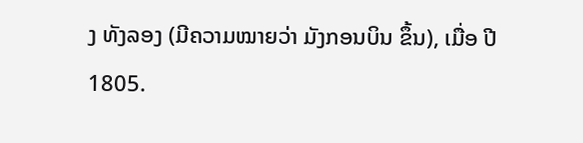ງ ທັງລອງ (ມີຄວາມໝາຍວ່າ ມັງກອນບິນ ຂຶ້ນ), ເມື່ອ ປີ 1805.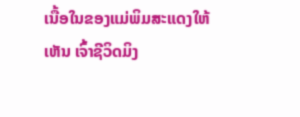ເນື້ອໃນຂອງແມ່ພິມສະແດງໃຫ້ເຫັນ ເຈົ້າຊີວິດມິງ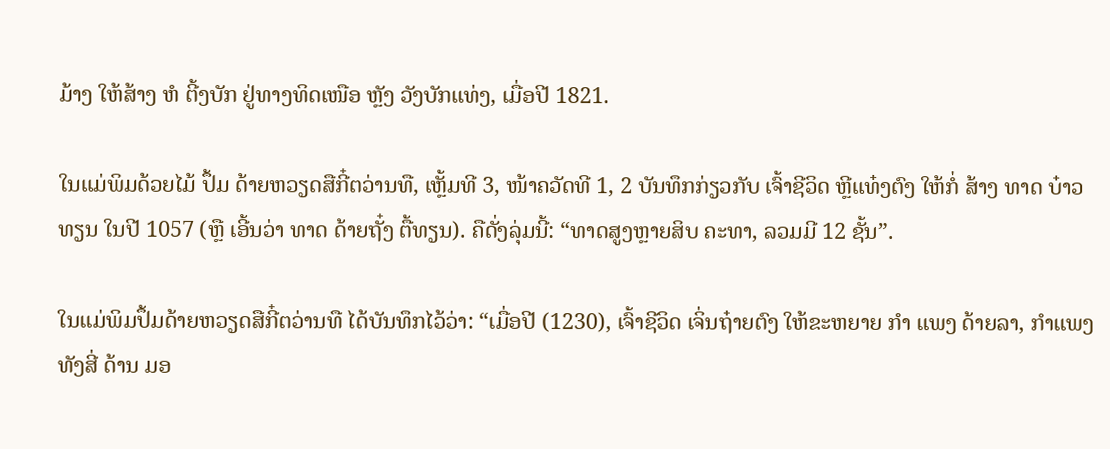ມ້າງ ໃຫ້ສ້າງ ຫໍ ຕີ້ງບັກ ຢູ່ທາງທິດເໜືອ ຫຼັງ ວັງບັກແທ່ງ, ເມື່ອປີ 1821.

ໃນແມ່ພິມດ້ວຍໄມ້ ປຶ້ມ ດ້າຍຫວຽດສືກີ໋ຕວ່ານທື, ເຫຼັ້ມທີ 3, ໜ້າຄວັດທີ 1, 2 ບັນທຶກກ່ຽວກັບ ເຈົ້າຊີວິດ ຫຼີແທ໋ງຕົງ ໃຫ້ກໍ່ ສ້າງ ທາດ ບ໋າວທຽນ ໃນປີ 1057 (ຫຼື ເອີ້ນວ່າ ທາດ ດ້າຍຖັ໋ງ ຕື້ທຽນ). ຄືດັ່ງລຸ່ມນີ້: “ທາດສູງຫຼາຍສິບ ຄະທາ, ລວມມີ 12 ຊັ້ນ”.

ໃນແມ່ພິມປຶ້ມດ້າຍຫວຽດສືກີ໋ຕວ່ານທື ໄດ້ບັນທຶກໄວ້ວ່າ: “ເມື່ອປີ (1230), ເຈົ້າຊີວິດ ເຈິ່ນຖ໋າຍຕົງ ໃຫ້ຂະຫຍາຍ ກຳ ແພງ ດ້າຍລາ, ກຳແພງທັງສີ່ ດ້ານ ມອ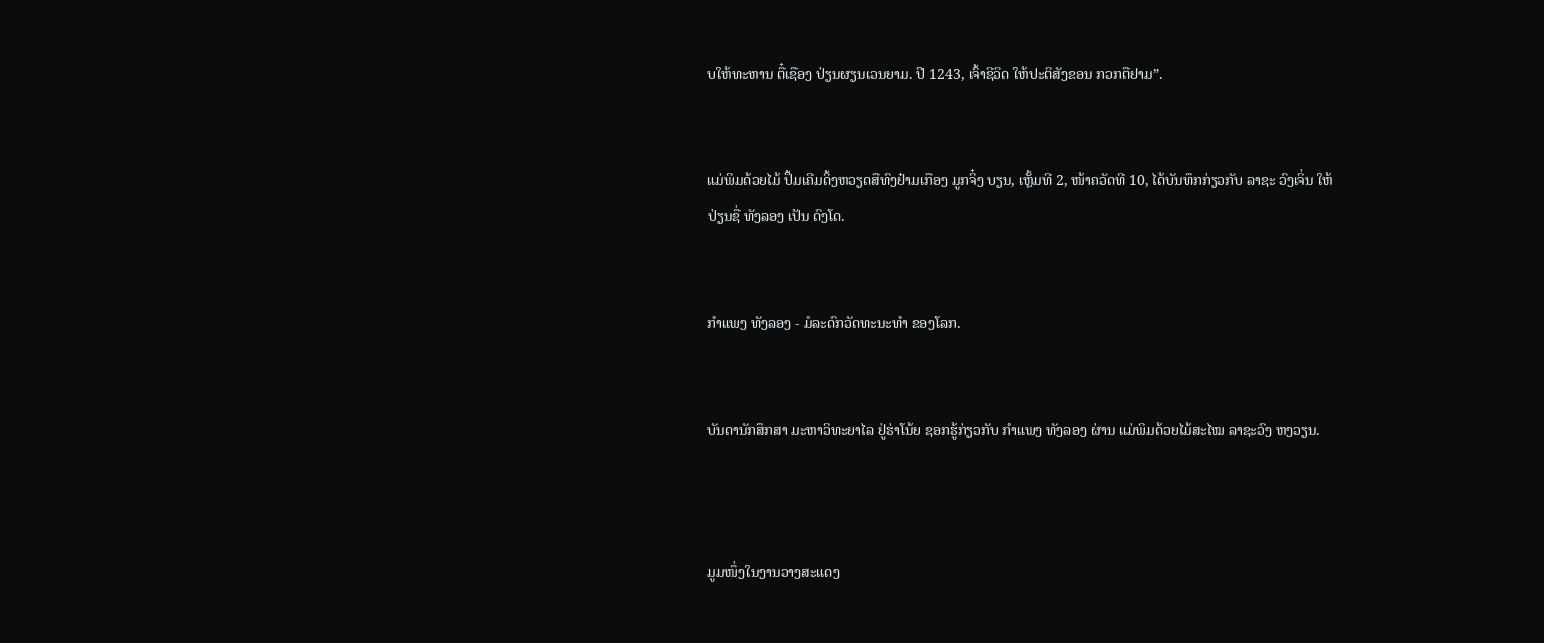ບໃຫ້ທະຫານ ຕື໋ເຊືອງ ປ່ຽນຜຽນເວນຍາມ. ປີ 1243, ເຈົ້າຊີວິດ ໃຫ້ປະຕິສັງຂອນ ກວກຕືຢາມ”.


ແມ່ພິມດ້ວຍໄມ້ ປຶ້ມເຄີມດິ້ງຫວຽດສືທົງຢ໋າມເກືອງ ມູກຈິ໋ງ ບຽນ, ເຫຼັ້ມທີ 2, ໜ້າຄວັດທີ 10, ໄດ້ບັນທຶກກ່ຽວກັບ ລາຊະ ວົງເຈິ່ນ ໃຫ້ປ່ຽນຊື່ ທັງລອງ ເປັນ ດົງໂດ.


ກຳແພງ ທັງລອງ - ມໍລະດົກວັດທະນະທຳ ຂອງໂລກ.


ບັນດານັກສຶກສາ ມະຫາວິທະຍາໄລ ຢູ່ຮ່າໂນ້ຍ ຊອກຮູ້ກ່ຽວກັບ ກຳແພງ ທັງລອງ ຜ່ານ ແມ່ພິມດ້ວຍໄມ້ສະໄໝ ລາຊະວົງ ຫງວຽນ.



ມູມໜຶ່ງໃນງານວາງສະແດງ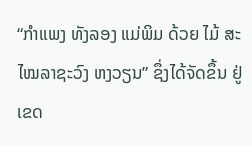“ກຳແພງ ທັງລອງ ແມ່ພິມ ດ້ວຍ ໄມ້ ສະໄໝລາຊະວົງ ຫງວຽນ” ຊຶ່ງໄດ້ຈັດຂຶ້ນ ຢູ່ເຂດ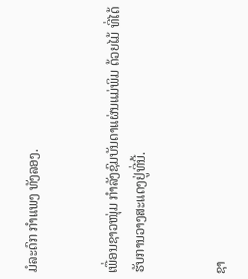ມໍລະດົກ ກຳແພງ ທັງລອງ.


ເພື່ອນຊາວໜຸ່ມ ກຳລັງຊົມບັນດາແຜ່ນແມ່ພິມ ດ້ວຍໄມ້ ທີ່ໄດ້ຮັບການວາງສະແດງຢູ່ທີ່ນີ້.


ຊາ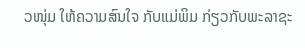ວໜຸ່ມ ໃຫ້ຄວາມສົນໃຈ ກັບແມ່ພິມ ກ່ຽວກັບພະລາຊະ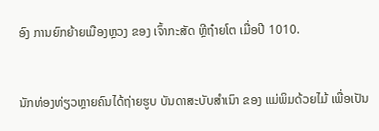ອົງ ການຍົກຍ້າຍເມືອງຫຼວງ ຂອງ ເຈົ້າກະສັດ ຫຼີຖ໋າຍໂຕ ເມື່ອປີ 1010.


ນັກທ່ອງທ່ຽວຫຼາຍຄົນໄດ້ຖ່າຍຮູບ ບັນດາສະບັບສຳເນົາ ຂອງ ແມ່ພິມດ້ວຍໄມ້ ເພື່ອເປັນ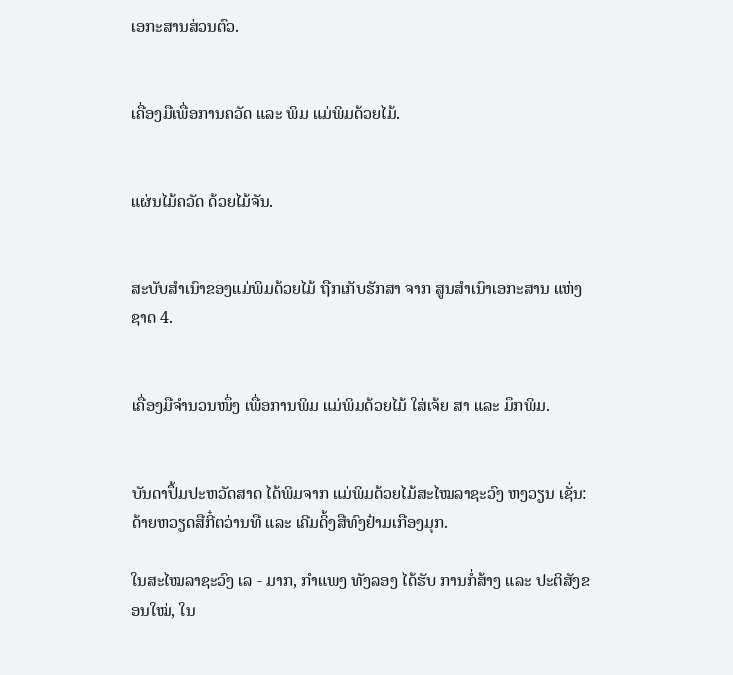ເອກະສານສ່ວນຕົວ.


ເຄື່ອງມືເພື່ອການຄວັດ ແລະ ພິມ ແມ່ພິມດ້ວຍໄມ້.


ແຜ່ນໄມ້ຄວັດ ດ້ວຍໄມ້ຈັນ.


ສະບັບສຳເນົາຂອງແມ່ພິມດ້ວຍໄມ້ ຖືກເກັບຮັກສາ ຈາກ ສູນສຳເນົາເອກະສານ ແຫ່ງຊາດ 4.


ເຄື່ອງມືຈຳນວນໜຶ່ງ ເພື່ອການພິມ ແມ່ພິມດ້ວຍໄມ້ ໃສ່ເຈ້ຍ ສາ ແລະ ມຶກພິມ.


ບັນດາປຶ້ມປະຫວັດສາດ ໄດ້ພິມຈາກ ແມ່ພິມດ້ວຍໄມ້ສະໄໝລາຊະວົງ ຫງວຽນ ເຊັ່ນ: ດ້າຍຫວຽດສືກີ໋ຕວ່ານທື ແລະ ເຄີມດິ້ງສືທົງຢ໋າມເກືອງມຸກ.

ໃນສະໄໝລາຊະວົງ ເລ - ມາກ, ກຳແພງ ທັງລອງ ໄດ້ຮັບ ການກໍ່ສ້າງ ແລະ ປະຕິສັງຂອນໃໝ່, ໃນ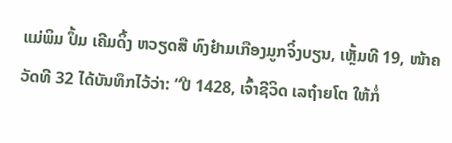ແມ່ພິມ ປຶ້ມ ເຄີມດິ້ງ ຫວຽດສື ທົງຢ໋າມເກືອງມູກຈິ໋ງບຽນ, ເຫຼັ້ມທີ 19, ໜ້າຄວັດທີ 32 ໄດ້ບັນທຶກໄວ້ວ່າ: “ປີ 1428, ເຈົ້າຊີວິດ ເລຖ໋າຍໂຕ ໃຫ້ກໍ່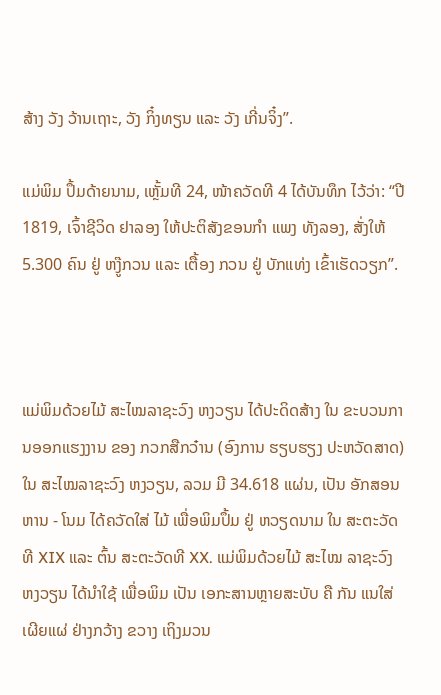ສ້າງ ວັງ ວ້ານເຖາະ, ວັງ ກິ໋ງທຽນ ແລະ ວັງ ເກີ່ນຈິ໋ງ”.

ແມ່ພິມ ປຶ້ມດ້າຍນາມ, ເຫຼັ້ມທີ 24, ໜ້າຄວັດທີ 4 ໄດ້ບັນທຶກ ໄວ້ວ່າ: “ປີ 1819, ເຈົ້າຊີວິດ ຢາລອງ ໃຫ້ປະຕິສັງຂອນກຳ ແພງ ທັງລອງ, ສັ່ງໃຫ້ 5.300 ຄົນ ຢູ່ ຫງູ໊ກວນ ແລະ ເຕື້ອງ ກວນ ຢູ່ ບັກແທ່ງ ເຂົ້າເຮັດວຽກ”.



ແມ່ພິມດ້ວຍໄມ້ ສະໄໝລາຊະວົງ ຫງວຽນ ໄດ້ປະດິດສ້າງ ໃນ ຂະບວນການອອກແຮງງານ ຂອງ ກວກສືກວ໋ານ (ອົງການ ຮຽບຮຽງ ປະຫວັດສາດ)ໃນ ສະໄໝລາຊະວົງ ຫງວຽນ, ລວມ ມີ 34.618 ແຜ່ນ, ເປັນ ອັກສອນ ຫານ - ໂນມ ໄດ້ຄວັດໃສ່ ໄມ້ ເພື່ອພິມປຶ້ມ ຢູ່ ຫວຽດນາມ ໃນ ສະຕະວັດທີ XIX ແລະ ຕົ້ນ ສະຕະວັດທີ XX. ແມ່ພິມດ້ວຍໄມ້ ສະໄໝ ລາຊະວົງ ຫງວຽນ ໄດ້ນຳໃຊ້ ເພື່ອພິມ ເປັນ ເອກະສານຫຼາຍສະບັບ ຄື ກັນ ແນໃສ່ ເຜີຍແຜ່ ຢ່າງກວ້າງ ຂວາງ ເຖິງມວນ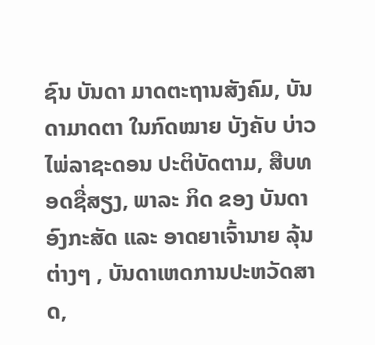ຊົນ ບັນດາ ມາດຕະຖານສັງຄົມ, ບັນດາມາດຕາ ໃນກົດໝາຍ ບັງຄັບ ບ່າວໄພ່ລາຊະດອນ ປະຕິບັດຕາມ, ສືບທອດຊື່ສຽງ, ພາລະ ກິດ ຂອງ ບັນດາອົງກະສັດ ແລະ ອາດຍາເຈົ້ານາຍ ລຸ້ນຕ່າງໆ , ບັນດາເຫດການປະຫວັດສາດ,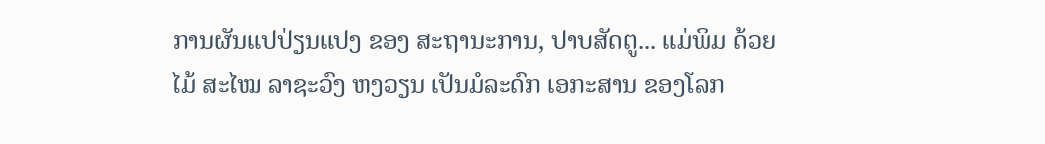ການຜັນແປປ່ຽນແປງ ຂອງ ສະຖານະການ, ປາບສັດຕູ... ແມ່ພິມ ດ້ວຍໄມ້ ສະໄໝ ລາຊະວົງ ຫງວຽນ ເປັນມໍລະດົກ ເອກະສານ ຂອງໂລກ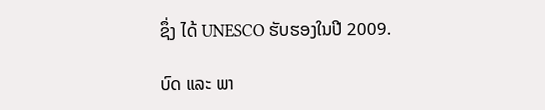ຊຶ່ງ ໄດ້ UNESCO ຮັບຮອງໃນປີ 2009.

ບົດ ແລະ ພາ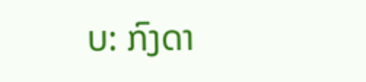ບ: ກົງດາ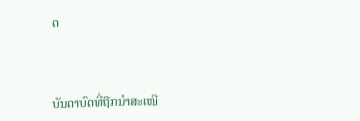ດ



ບັນດາບົດທີ່ຖືກນຳສະເໜີ